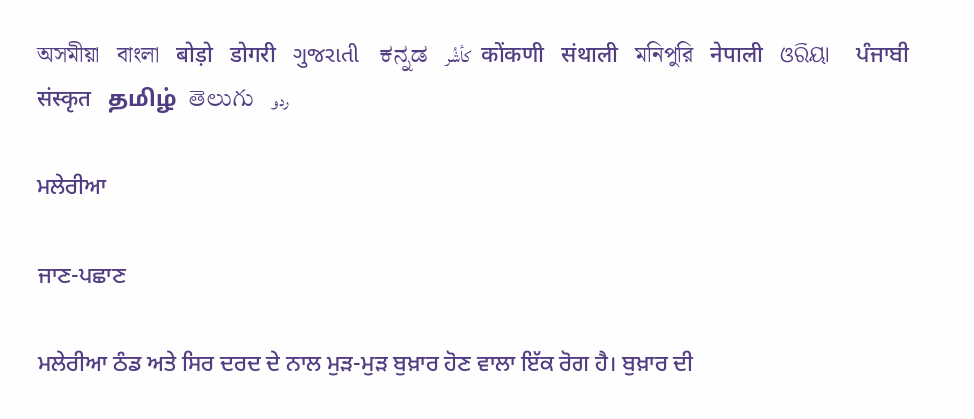অসমীয়া   বাংলা   बोड़ो   डोगरी   ગુજરાતી   ಕನ್ನಡ   كأشُر   कोंकणी   संथाली   মনিপুরি   नेपाली   ଓରିୟା   ਪੰਜਾਬੀ   संस्कृत   தமிழ்  తెలుగు   ردو

ਮਲੇਰੀਆ

ਜਾਣ-ਪਛਾਣ

ਮਲੇਰੀਆ ਠੰਡ ਅਤੇ ਸਿਰ ਦਰਦ ਦੇ ਨਾਲ ਮੁੜ-ਮੁੜ ਬੁਖ਼ਾਰ ਹੋਣ ਵਾਲਾ ਇੱਕ ਰੋਗ ਹੈ। ਬੁਖ਼ਾਰ ਦੀ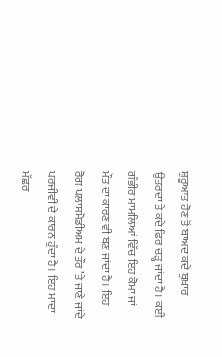ਸ਼ੁਰੂਆਤ ਹੋਣ ਤੋਂ ਬਾਅਦ ਕਦੇ ਬੁਖ਼ਾਰ ਉਤਰਦਾ ਤੇ ਕਦੇ ਫਿਰ ਚੜ੍ਹ ਜਾਂਦਾ ਹੈ। ਕਈ ਗੰਭੀਰ ਮਾਮਲਿਆਂ ਵਿੱਚ ਇਹ ਕੋਮਾ ਜਾਂ ਮੌਤ ਦਾ ਕਾਰਣ ਵੀ ਬਣ ਜਾਂਦਾ ਹੈ। ਇਹ ਰੋਗ ਪਲਾਸਮੋਡੀਅਮ ਦੇ ਤੌਰ ’ਤੇ ਜਾਣੇ ਜਾਂਦੇ ਪਰਜੀਵੀ ਦੇ ਕਾਰਨ ਹੁੰਦਾ ਹੈ। ਇਹ ਮਾਦਾ ਮੱਛਰ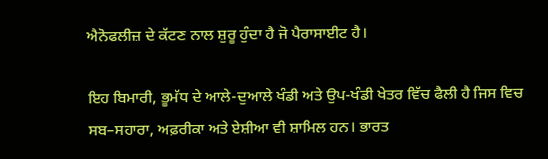ਐਨੋਫਲੀਜ਼ ਦੇ ਕੱਟਣ ਨਾਲ ਸ਼ੁਰੂ ਹੁੰਦਾ ਹੈ ਜੋ ਪੈਰਾਸਾਈਟ ਹੈ।

ਇਹ ਬਿਮਾਰੀ, ਭੂਮੱਧ ਦੇ ਆਲੇ-ਦੁਆਲੇ ਖੰਡੀ ਅਤੇ ਉਪ-ਖੰਡੀ ਖੇਤਰ ਵਿੱਚ ਫੈਲੀ ਹੈ ਜਿਸ ਵਿਚ ਸਬ–ਸਹਾਰਾ, ਅਫ਼ਰੀਕਾ ਅਤੇ ਏਸ਼ੀਆ ਵੀ ਸ਼ਾਮਿਲ ਹਨ। ਭਾਰਤ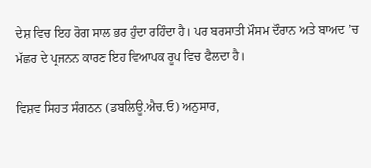ਦੇਸ਼ ਵਿਚ ਇਹ ਰੋਗ ਸਾਲ ਭਰ ਹੁੰਦਾ ਰਹਿੰਦਾ ਹੈ। ਪਰ ਬਰਸਾਤੀ ਮੌਸਮ ਦੌਰਾਨ ਅਤੇ ਬਾਅਦ ’ਚ ਮੱਛਰ ਦੇ ਪ੍ਰਜਨਨ ਕਾਰਣ ਇਹ ਵਿਆਪਕ ਰੂਪ ਵਿਚ ਫੈਲਦਾ ਹੈ।

ਵਿਸ਼ਵ ਸਿਹਤ ਸੰਗਠਨ (ਡਬਲਿਊ.ਐਚ.ਓ) ਅਨੁਸਾਰ,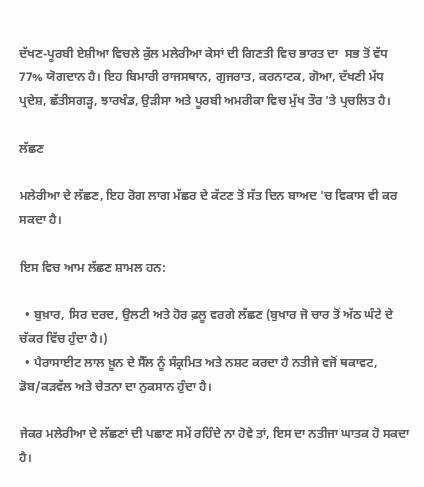ਦੱਖਣ-ਪੂਰਬੀ ਏਸ਼ੀਆ ਵਿਚਲੇ ਕੁੱਲ ਮਲੇਰੀਆ ਕੇਸਾਂ ਦੀ ਗਿਣਤੀ ਵਿਚ ਭਾਰਤ ਦਾ  ਸਭ ਤੋਂ ਵੱਧ 77% ਯੋਗਦਾਨ ਹੈ। ਇਹ ਬਿਮਾਰੀ ਰਾਜਸਥਾਨ, ਗੁਜਰਾਤ, ਕਰਨਾਟਕ, ਗੋਆ, ਦੱਖਣੀ ਮੱਧ ਪ੍ਰਦੇਸ਼, ਛੱਤੀਸਗੜ੍ਹ, ਝਾਰਖੰਡ, ਉੜੀਸਾ ਅਤੇ ਪੂਰਬੀ ਅਮਰੀਕਾ ਵਿਚ ਮੁੱਖ ਤੌਰ 'ਤੇ ਪ੍ਰਚਲਿਤ ਹੈ।

ਲੱਛਣ

ਮਲੇਰੀਆ ਦੇ ਲੱਛਣ, ਇਹ ਰੋਗ ਲਾਗ ਮੱਛਰ ਦੇ ਕੱਟਣ ਤੋਂ ਸੱਤ ਦਿਨ ਬਾਅਦ 'ਚ ਵਿਕਾਸ ਵੀ ਕਰ ਸਕਦਾ ਹੈ।

ਇਸ ਵਿਚ ਆਮ ਲੱਛਣ ਸ਼ਾਮਲ ਹਨ:

  • ਬੁਖ਼ਾਰ, ਸਿਰ ਦਰਦ, ਉਲਟੀ ਅਤੇ ਹੋਰ ਫ਼ਲੂ ਵਰਗੇ ਲੱਛਣ (ਬੁਖਾਰ ਜੋ ਚਾਰ ਤੋਂ ਅੱਠ ਘੰਟੇ ਦੇ ਚੱਕਰ ਵਿੱਚ ਹੁੰਦਾ ਹੈ।)
  • ਪੈਰਾਸਾਈਟ ਲਾਲ ਖ਼ੂਨ ਦੇ ਸੈੱਲ ਨੂੰ ਸੰਕ੍ਰਮਿਤ ਅਤੇ ਨਸ਼ਟ ਕਰਦਾ ਹੈ ਨਤੀਜੇ ਵਜੋਂ ਥਕਾਵਟ, ਡੋਬ/ਕੜਵੱਲ ਅਤੇ ਚੇਤਨਾ ਦਾ ਨੁਕਸਾਨ ਹੁੰਦਾ ਹੈ।

ਜੇਕਰ ਮਲੇਰੀਆ ਦੇ ਲੱਛਣਾਂ ਦੀ ਪਛਾਣ ਸਮੇਂ ਰਹਿੰਦੇ ਨਾ ਹੋਵੇ ਤਾਂ, ਇਸ ਦਾ ਨਤੀਜਾ ਘਾਤਕ ਹੋ ਸਕਦਾ ਹੈ।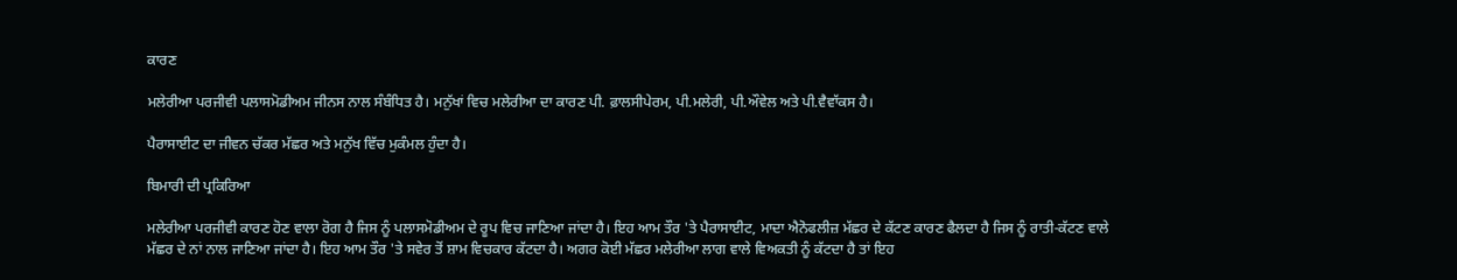ਕਾਰਣ

ਮਲੇਰੀਆ ਪਰਜੀਵੀ ਪਲਾਸਮੋਡੀਅਮ ਜੀਨਸ ਨਾਲ ਸੰਬੰਧਿਤ ਹੈ। ਮਨੁੱਖਾਂ ਵਿਚ ਮਲੇਰੀਆ ਦਾ ਕਾਰਣ ਪੀ. ਫ਼ਾਲਸੀਪੇਰਮ, ਪੀ.ਮਲੇਰੀ, ਪੀ.ਔਵੇਲ ਅਤੇ ਪੀ.ਵੈਵਾੱਕਸ ਹੈ।

ਪੈਰਾਸਾਈਟ ਦਾ ਜੀਵਨ ਚੱਕਰ ਮੱਛਰ ਅਤੇ ਮਨੁੱਖ ਵਿੱਚ ਮੁਕੰਮਲ ਹੁੰਦਾ ਹੈ।

ਬਿਮਾਰੀ ਦੀ ਪ੍ਰਕਿਰਿਆ

ਮਲੇਰੀਆ ਪਰਜੀਵੀ ਕਾਰਣ ਹੋਣ ਵਾਲਾ ਰੋਗ ਹੈ ਜਿਸ ਨੂੰ ਪਲਾਸਮੋਡੀਅਮ ਦੇ ਰੂਪ ਵਿਚ ਜਾਣਿਆ ਜਾਂਦਾ ਹੈ। ਇਹ ਆਮ ਤੌਰ 'ਤੇ ਪੈਰਾਸਾਈਟ, ਮਾਦਾ ਐਨੋਫਲੀਜ਼ ਮੱਛਰ ਦੇ ਕੱਟਣ ਕਾਰਣ ਫੈਲਦਾ ਹੈ ਜਿਸ ਨੂੰ ਰਾਤੀ-ਕੱਟਣ ਵਾਲੇ ਮੱਛਰ ਦੇ ਨਾਂ ਨਾਲ ਜਾਣਿਆ ਜਾਂਦਾ ਹੈ। ਇਹ ਆਮ ਤੌਰ 'ਤੇ ਸਵੇਰ ਤੋਂ ਸ਼ਾਮ ਵਿਚਕਾਰ ਕੱਟਦਾ ਹੈ। ਅਗਰ ਕੋਈ ਮੱਛਰ ਮਲੇਰੀਆ ਲਾਗ ਵਾਲੇ ਵਿਅਕਤੀ ਨੂੰ ਕੱਟਦਾ ਹੈ ਤਾਂ ਇਹ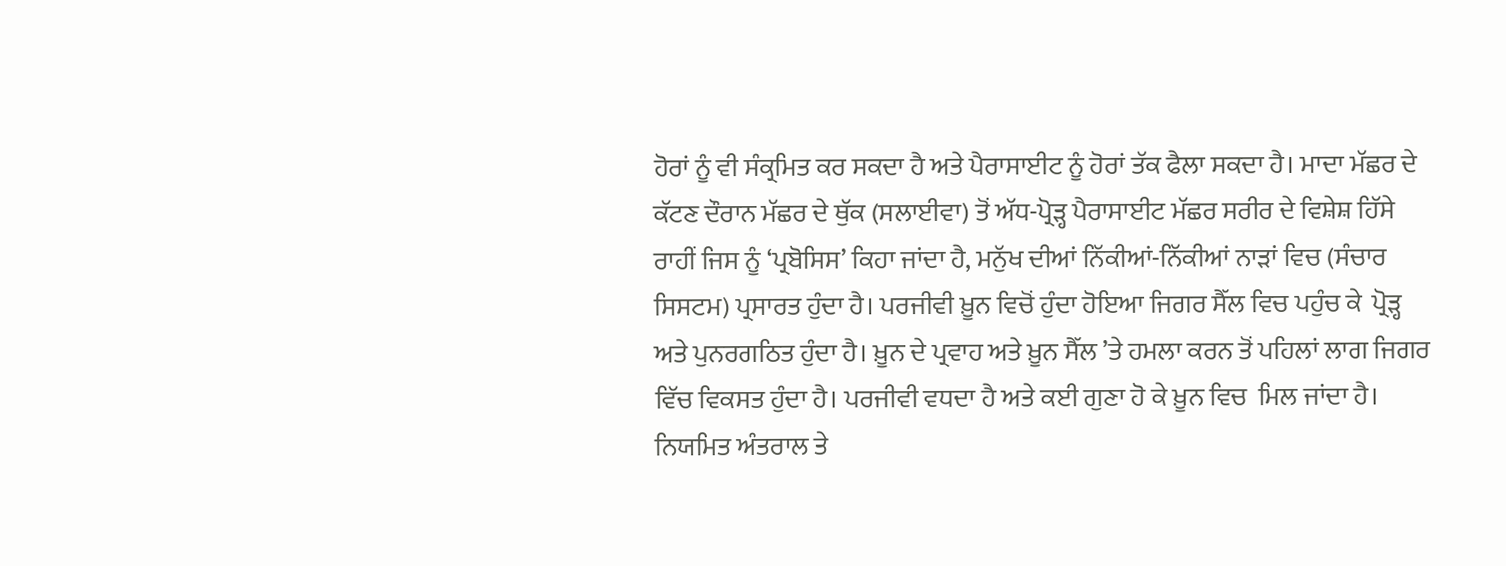ਹੋਰਾਂ ਨੂੰ ਵੀ ਸੰਕ੍ਰਮਿਤ ਕਰ ਸਕਦਾ ਹੈ ਅਤੇ ਪੈਰਾਸਾਈਟ ਨੂੰ ਹੋਰਾਂ ਤੱਕ ਫੈਲਾ ਸਕਦਾ ਹੈ। ਮਾਦਾ ਮੱਛਰ ਦੇ ਕੱਟਣ ਦੌਰਾਨ ਮੱਛਰ ਦੇ ਥੁੱਕ (ਸਲਾਈਵਾ) ਤੋਂ ਅੱਧ-ਪ੍ਰੋੜ੍ਹ ਪੈਰਾਸਾਈਟ ਮੱਛਰ ਸਰੀਰ ਦੇ ਵਿਸ਼ੇਸ਼ ਹਿੱਸੇ ਰਾਹੀਂ ਜਿਸ ਨੂੰ ‘ਪ੍ਰਬੋਸਿਸ’ ਕਿਹਾ ਜਾਂਦਾ ਹੈ, ਮਨੁੱਖ ਦੀਆਂ ਨਿੱਕੀਆਂ-ਨਿੱਕੀਆਂ ਨਾੜਾਂ ਵਿਚ (ਸੰਚਾਰ ਸਿਸਟਮ) ਪ੍ਰਸਾਰਤ ਹੁੰਦਾ ਹੈ। ਪਰਜੀਵੀ ਖ਼ੂਨ ਵਿਚੋਂ ਹੁੰਦਾ ਹੋਇਆ ਜਿਗਰ ਸੈੱਲ ਵਿਚ ਪਹੁੰਚ ਕੇ  ਪ੍ਰੋੜ੍ਹ ਅਤੇ ਪੁਨਰਗਠਿਤ ਹੁੰਦਾ ਹੈ। ਖ਼ੂਨ ਦੇ ਪ੍ਰਵਾਹ ਅਤੇ ਖ਼ੂਨ ਸੈੱਲ ’ਤੇ ਹਮਲਾ ਕਰਨ ਤੋਂ ਪਹਿਲਾਂ ਲਾਗ ਜਿਗਰ ਵਿੱਚ ਵਿਕਸਤ ਹੁੰਦਾ ਹੈ। ਪਰਜੀਵੀ ਵਧਦਾ ਹੈ ਅਤੇ ਕਈ ਗੁਣਾ ਹੋ ਕੇ ਖ਼ੂਨ ਵਿਚ  ਮਿਲ ਜਾਂਦਾ ਹੈ। ਨਿਯਮਿਤ ਅੰਤਰਾਲ ਤੇ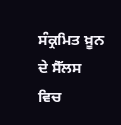ਸੰਕ੍ਰਮਿਤ ਖ਼ੂਨ ਦੇ ਸੈੱਲਸ ਵਿਚ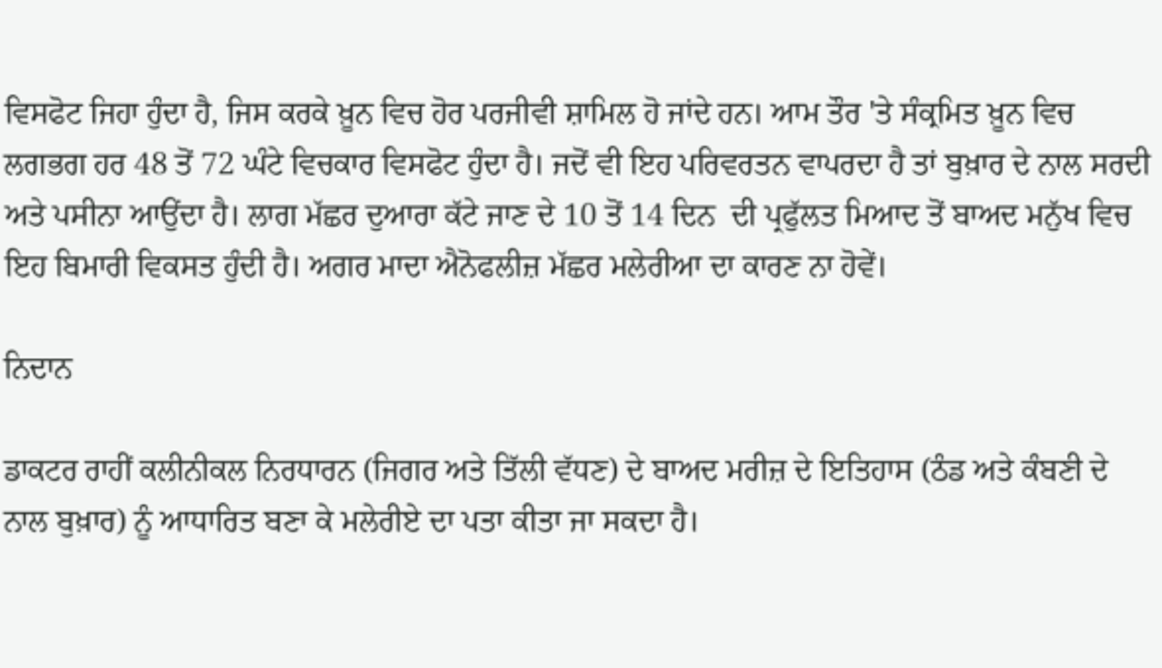ਵਿਸਫੋਟ ਜਿਹਾ ਹੁੰਦਾ ਹੈ, ਜਿਸ ਕਰਕੇ ਖ਼ੂਨ ਵਿਚ ਹੋਰ ਪਰਜੀਵੀ ਸ਼ਾਮਿਲ ਹੋ ਜਾਂਦੇ ਹਨ। ਆਮ ਤੌਰ 'ਤੇ ਸੰਕ੍ਰਮਿਤ ਖ਼ੂਨ ਵਿਚ ਲਗਭਗ ਹਰ 48 ਤੋਂ 72 ਘੰਟੇ ਵਿਚਕਾਰ ਵਿਸਫੋਟ ਹੁੰਦਾ ਹੈ। ਜਦੋਂ ਵੀ ਇਹ ਪਰਿਵਰਤਨ ਵਾਪਰਦਾ ਹੈ ਤਾਂ ਬੁਖ਼ਾਰ ਦੇ ਨਾਲ ਸਰਦੀ ਅਤੇ ਪਸੀਨਾ ਆਉਂਦਾ ਹੈ। ਲਾਗ ਮੱਛਰ ਦੁਆਰਾ ਕੱਟੇ ਜਾਣ ਦੇ 10 ਤੋਂ 14 ਦਿਨ  ਦੀ ਪ੍ਰਫੁੱਲਤ ਮਿਆਦ ਤੋਂ ਬਾਅਦ ਮਨੁੱਖ ਵਿਚ ਇਹ ਬਿਮਾਰੀ ਵਿਕਸਤ ਹੁੰਦੀ ਹੈ। ਅਗਰ ਮਾਦਾ ਐਨੋਫਲੀਜ਼ ਮੱਛਰ ਮਲੇਰੀਆ ਦਾ ਕਾਰਣ ਨਾ ਹੋਵੇਂ।

ਨਿਦਾਨ

ਡਾਕਟਰ ਰਾਹੀਂ ਕਲੀਨੀਕਲ ਨਿਰਧਾਰਨ (ਜਿਗਰ ਅਤੇ ਤਿੱਲੀ ਵੱਧਣ) ਦੇ ਬਾਅਦ ਮਰੀਜ਼ ਦੇ ਇਤਿਹਾਸ (ਠੰਡ ਅਤੇ ਕੰਬਣੀ ਦੇ ਨਾਲ ਬੁਖ਼ਾਰ) ਨੂੰ ਆਧਾਰਿਤ ਬਣਾ ਕੇ ਮਲੇਰੀਏ ਦਾ ਪਤਾ ਕੀਤਾ ਜਾ ਸਕਦਾ ਹੈ।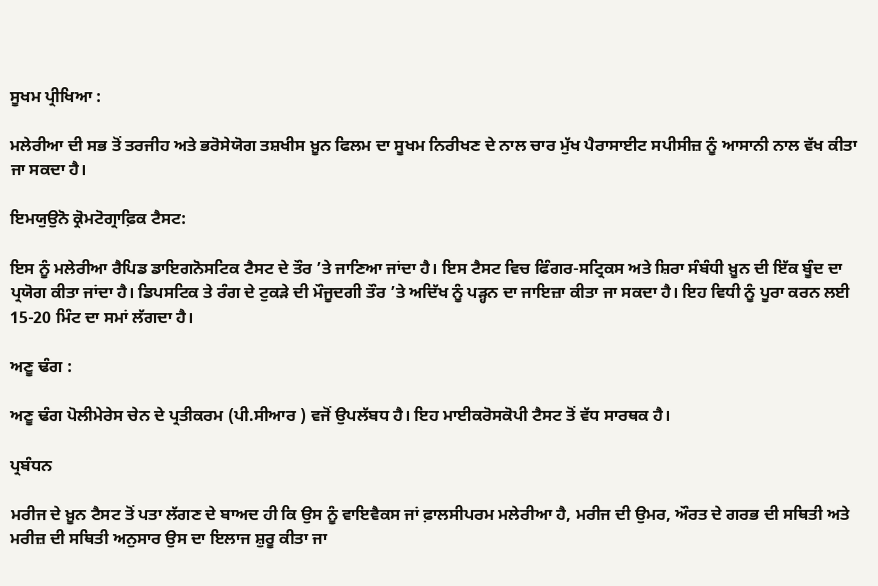ਸੂਖਮ ਪ੍ਰੀਖਿਆ :

ਮਲੇਰੀਆ ਦੀ ਸਭ ਤੋਂ ਤਰਜੀਹ ਅਤੇ ਭਰੋਸੇਯੋਗ ਤਸ਼ਖੀਸ ਖ਼ੂਨ ਫਿਲਮ ਦਾ ਸੂਖਮ ਨਿਰੀਖਣ ਦੇ ਨਾਲ ਚਾਰ ਮੁੱਖ ਪੈਰਾਸਾਈਟ ਸਪੀਸੀਜ਼ ਨੂੰ ਆਸਾਨੀ ਨਾਲ ਵੱਖ ਕੀਤਾ ਜਾ ਸਕਦਾ ਹੈ।

ਇਮਯੁਉਨੋ ਕ੍ਰੋਮਟੋਗ੍ਰਾਫ਼ਿਕ ਟੈਸਟ:

ਇਸ ਨੂੰ ਮਲੇਰੀਆ ਰੈਪਿਡ ਡਾਇਗਨੋਸਟਿਕ ਟੈਸਟ ਦੇ ਤੌਰ ’ਤੇ ਜਾਣਿਆ ਜਾਂਦਾ ਹੈ। ਇਸ ਟੈਸਟ ਵਿਚ ਫਿੰਗਰ-ਸਟ੍ਰਿਕਸ ਅਤੇ ਸ਼ਿਰਾ ਸੰਬੰਧੀ ਖ਼ੂਨ ਦੀ ਇੱਕ ਬੂੰਦ ਦਾ ਪ੍ਰਯੋਗ ਕੀਤਾ ਜਾਂਦਾ ਹੈ। ਡਿਪਸਟਿਕ ਤੇ ਰੰਗ ਦੇ ਟੁਕੜੇ ਦੀ ਮੌਜੂਦਗੀ ਤੌਰ ’ਤੇ ਅਦਿੱਖ ਨੂੰ ਪੜ੍ਹਨ ਦਾ ਜਾਇਜ਼ਾ ਕੀਤਾ ਜਾ ਸਕਦਾ ਹੈ। ਇਹ ਵਿਧੀ ਨੂੰ ਪੂਰਾ ਕਰਨ ਲਈ 15-20 ਮਿੰਟ ਦਾ ਸਮਾਂ ਲੱਗਦਾ ਹੈ।

ਅਣੂ ਢੰਗ :

ਅਣੂ ਢੰਗ ਪੋਲੀਮੇਰੇਸ ਚੇਨ ਦੇ ਪ੍ਰਤੀਕਰਮ (ਪੀ.ਸੀਆਰ ) ਵਜੋਂ ਉਪਲੱਬਧ ਹੈ। ਇਹ ਮਾਈਕਰੋਸਕੋਪੀ ਟੈਸਟ ਤੋਂ ਵੱਧ ਸਾਰਥਕ ਹੈ।

ਪ੍ਰਬੰਧਨ

ਮਰੀਜ ਦੇ ਖ਼ੂਨ ਟੈਸਟ ਤੋਂ ਪਤਾ ਲੱਗਣ ਦੇ ਬਾਅਦ ਹੀ ਕਿ ਉਸ ਨੂੰ ਵਾਇਵੈਕਸ ਜਾਂ ਫ਼ਾਲਸੀਪਰਮ ਮਲੇਰੀਆ ਹੈ, ਮਰੀਜ ਦੀ ਉਮਰ, ਔਰਤ ਦੇ ਗਰਭ ਦੀ ਸਥਿਤੀ ਅਤੇ ਮਰੀਜ਼ ਦੀ ਸਥਿਤੀ ਅਨੁਸਾਰ ਉਸ ਦਾ ਇਲਾਜ ਸ਼ੁਰੂ ਕੀਤਾ ਜਾ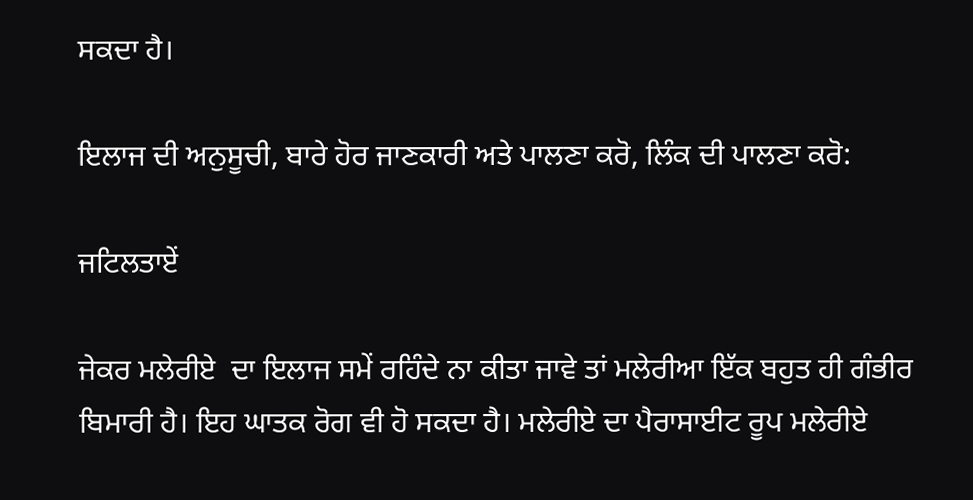ਸਕਦਾ ਹੈ।

ਇਲਾਜ ਦੀ ਅਨੁਸੂਚੀ, ਬਾਰੇ ਹੋਰ ਜਾਣਕਾਰੀ ਅਤੇ ਪਾਲਣਾ ਕਰੋ, ਲਿੰਕ ਦੀ ਪਾਲਣਾ ਕਰੋ:

ਜਟਿਲਤਾਏਂ

ਜੇਕਰ ਮਲੇਰੀਏ  ਦਾ ਇਲਾਜ ਸਮੇਂ ਰਹਿੰਦੇ ਨਾ ਕੀਤਾ ਜਾਵੇ ਤਾਂ ਮਲੇਰੀਆ ਇੱਕ ਬਹੁਤ ਹੀ ਗੰਭੀਰ ਬਿਮਾਰੀ ਹੈ। ਇਹ ਘਾਤਕ ਰੋਗ ਵੀ ਹੋ ਸਕਦਾ ਹੈ। ਮਲੇਰੀਏ ਦਾ ਪੈਰਾਸਾਈਟ ਰੂਪ ਮਲੇਰੀਏ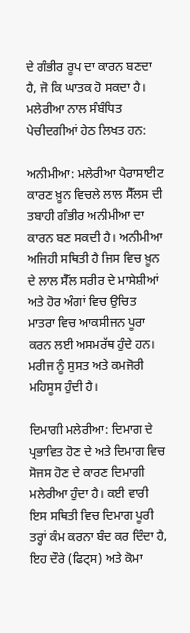ਦੇ ਗੰਭੀਰ ਰੂਪ ਦਾ ਕਾਰਨ ਬਣਦਾ ਹੈ, ਜੋ ਕਿ ਘਾਤਕ ਹੋ ਸਕਦਾ ਹੈ। ਮਲੇਰੀਆ ਨਾਲ ਸੰਬੰਧਿਤ ਪੇਚੀਦਗੀਆਂ ਹੇਠ ਲਿਖਤ ਹਨ:

ਅਨੀਮੀਆ: ਮਲੇਰੀਆ ਪੈਰਾਸਾਈਟ ਕਾਰਣ ਖ਼ੂਨ ਵਿਚਲੇ ਲਾਲ ਸੈੱਲਸ ਦੀ ਤਬਾਹੀ ਗੰਭੀਰ ਅਨੀਮੀਆ ਦਾ ਕਾਰਨ ਬਣ ਸਕਦੀ ਹੈ। ਅਨੀਮੀਆ ਅਜਿਹੀ ਸਥਿਤੀ ਹੈ ਜਿਸ ਵਿਚ ਖ਼ੂਨ ਦੇ ਲਾਲ ਸੈੱਲ ਸਰੀਰ ਦੇ ਮਾਸੇਸ਼ੀਆਂ ਅਤੇ ਹੋਰ ਅੰਗਾਂ ਵਿਚ ਉਚਿਤ ਮਾਤਰਾ ਵਿਚ ਆਕਸੀਜਨ ਪੂਰਾ ਕਰਨ ਲਈ ਅਸਮਰੱਥ ਹੁੰਦੇ ਹਨ। ਮਰੀਜ ਨੂੰ ਸੁਸਤ ਅਤੇ ਕਮਜੋਰੀ ਮਹਿਸੂਸ ਹੁੰਦੀ ਹੈ।

ਦਿਮਾਗੀ ਮਲੇਰੀਆ: ਦਿਮਾਗ ਦੇ ਪ੍ਰਭਾਵਿਤ ਹੋਣ ਦੇ ਅਤੇ ਦਿਮਾਗ ਵਿਚ ਸੋਜਸ ਹੋਣ ਦੇ ਕਾਰਣ ਦਿਮਾਗੀ ਮਲੇਰੀਆ ਹੁੰਦਾ ਹੈ। ਕਈ ਵਾਰੀ ਇਸ ਸਥਿਤੀ ਵਿਚ ਦਿਮਾਗ ਪੂਰੀ ਤਰ੍ਹਾਂ ਕੰਮ ਕਰਨਾ ਬੰਦ ਕਰ ਦਿੰਦਾ ਹੈ, ਇਹ ਦੌਰੇ (ਫਿਟ੍ਸ) ਅਤੇ ਕੋਮਾ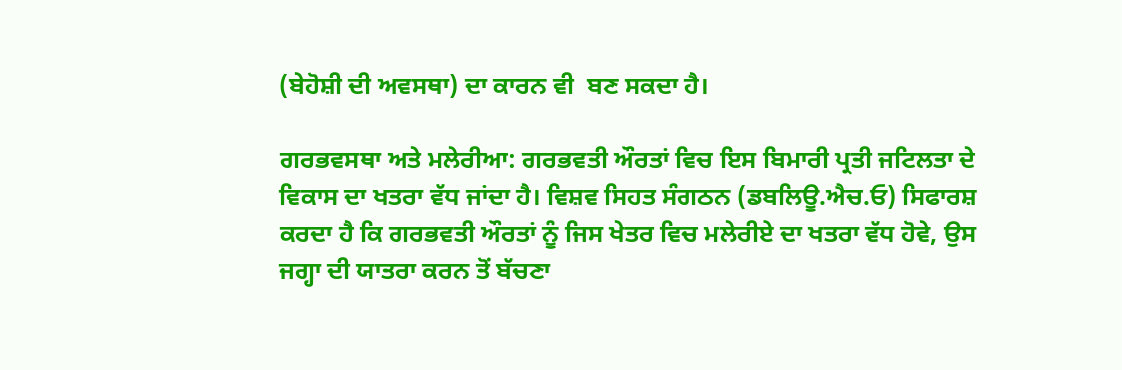(ਬੇਹੋਸ਼ੀ ਦੀ ਅਵਸਥਾ) ਦਾ ਕਾਰਨ ਵੀ  ਬਣ ਸਕਦਾ ਹੈ।

ਗਰਭਵਸਥਾ ਅਤੇ ਮਲੇਰੀਆ: ਗਰਭਵਤੀ ਔਰਤਾਂ ਵਿਚ ਇਸ ਬਿਮਾਰੀ ਪ੍ਰਤੀ ਜਟਿਲਤਾ ਦੇ ਵਿਕਾਸ ਦਾ ਖਤਰਾ ਵੱਧ ਜਾਂਦਾ ਹੈ। ਵਿਸ਼ਵ ਸਿਹਤ ਸੰਗਠਨ (ਡਬਲਿਊ.ਐਚ.ਓ) ਸਿਫਾਰਸ਼ ਕਰਦਾ ਹੈ ਕਿ ਗਰਭਵਤੀ ਔਰਤਾਂ ਨੂੰ ਜਿਸ ਖੇਤਰ ਵਿਚ ਮਲੇਰੀਏ ਦਾ ਖਤਰਾ ਵੱਧ ਹੋਵੇ, ਉਸ ਜਗ੍ਹਾ ਦੀ ਯਾਤਰਾ ਕਰਨ ਤੋਂ ਬੱਚਣਾ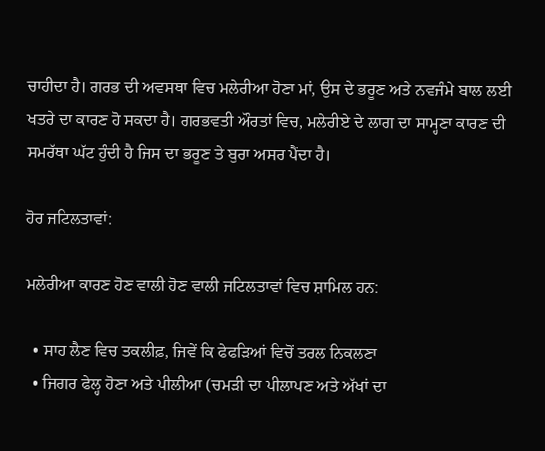ਚਾਹੀਦਾ ਹੈ। ਗਰਭ ਦੀ ਅਵਸਥਾ ਵਿਚ ਮਲੇਰੀਆ ਹੋਣਾ ਮਾਂ, ਉਸ ਦੇ ਭਰੂਣ ਅਤੇ ਨਵਜੰਮੇ ਬਾਲ ਲਈ ਖਤਰੇ ਦਾ ਕਾਰਣ ਹੋ ਸਕਦਾ ਹੈ। ਗਰਭਵਤੀ ਔਰਤਾਂ ਵਿਚ, ਮਲੇਰੀਏ ਦੇ ਲਾਗ ਦਾ ਸਾਮ੍ਹਣਾ ਕਾਰਣ ਦੀ ਸਮਰੱਥਾ ਘੱਟ ਹੁੰਦੀ ਹੈ ਜਿਸ ਦਾ ਭਰੂਣ ਤੇ ਬੁਰਾ ਅਸਰ ਪੈਂਦਾ ਹੈ।

ਹੋਰ ਜਟਿਲਤਾਵਾਂ:

ਮਲੇਰੀਆ ਕਾਰਣ ਹੋਣ ਵਾਲੀ ਹੋਣ ਵਾਲੀ ਜਟਿਲਤਾਵਾਂ ਵਿਚ ਸ਼ਾਮਿਲ ਹਨ:

  • ਸਾਹ ਲੈਣ ਵਿਚ ਤਕਲੀਫ਼, ਜਿਵੇਂ ਕਿ ਫੇਫੜਿਆਂ ਵਿਚੋਂ ਤਰਲ ਨਿਕਲਣਾ
  • ਜਿਗਰ ਫੇਲ੍ਹ ਹੋਣਾ ਅਤੇ ਪੀਲੀਆ (ਚਮੜੀ ਦਾ ਪੀਲਾਪਣ ਅਤੇ ਅੱਖਾਂ ਦਾ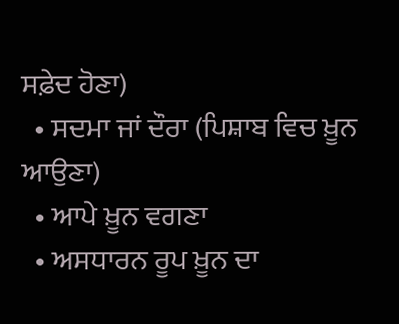ਸਫ਼ੇਦ ਹੋਣਾ)
  • ਸਦਮਾ ਜਾਂ ਦੌਰਾ (ਪਿਸ਼ਾਬ ਵਿਚ ਖ਼ੂਨ ਆਉਣਾ)
  • ਆਪੇ ਖ਼ੂਨ ਵਗਣਾ
  • ਅਸਧਾਰਨ ਰੂਪ ਖ਼ੂਨ ਦਾ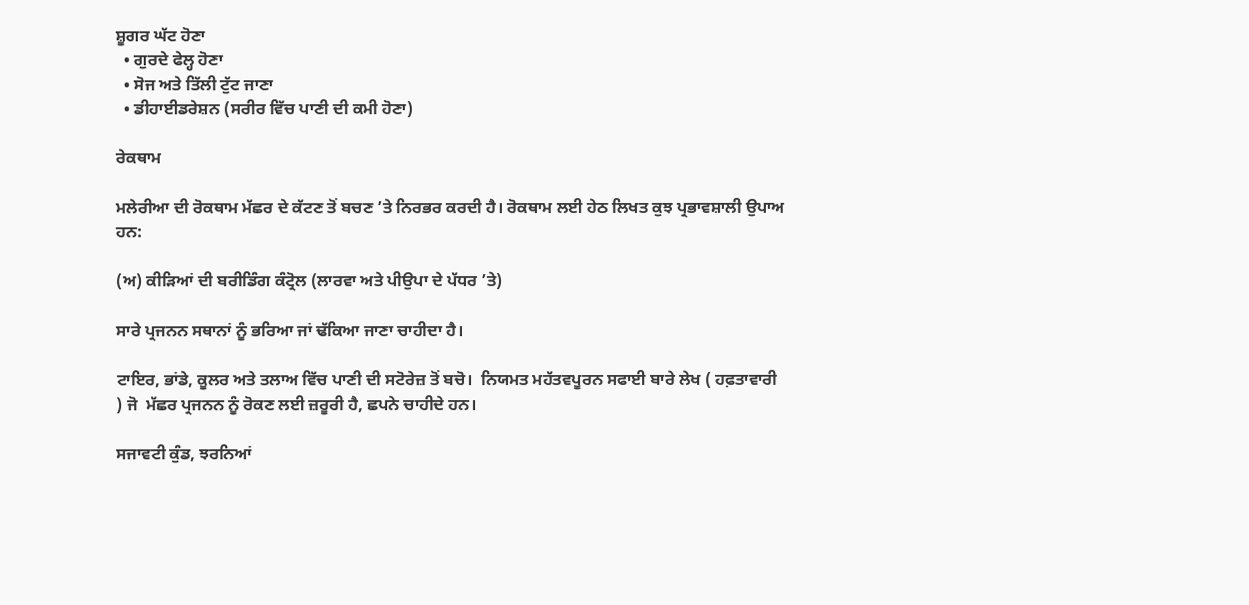ਸ਼ੂਗਰ ਘੱਟ ਹੋਣਾ
  • ਗੁਰਦੇ ਫੇਲ੍ਹ ਹੋਣਾ
  • ਸੋਜ ਅਤੇ ਤਿੱਲੀ ਟੁੱਟ ਜਾਣਾ
  • ਡੀਹਾਈਡਰੇਸ਼ਨ (ਸਰੀਰ ਵਿੱਚ ਪਾਣੀ ਦੀ ਕਮੀ ਹੋਣਾ)

ਰੇਕਥਾਮ

ਮਲੇਰੀਆ ਦੀ ਰੋਕਥਾਮ ਮੱਛਰ ਦੇ ਕੱਟਣ ਤੋਂ ਬਚਣ ’ਤੇ ਨਿਰਭਰ ਕਰਦੀ ਹੈ। ਰੋਕਥਾਮ ਲਈ ਹੇਠ ਲਿਖਤ ਕੁਝ ਪ੍ਰਭਾਵਸ਼ਾਲੀ ਉਪਾਅ ਹਨ:

(ਅ) ਕੀੜਿਆਂ ਦੀ ਬਰੀਡਿੰਗ ਕੰਟ੍ਰੋਲ (ਲਾਰਵਾ ਅਤੇ ਪੀਉਪਾ ਦੇ ਪੱਧਰ ’ਤੇ)

ਸਾਰੇ ਪ੍ਰਜਨਨ ਸਥਾਨਾਂ ਨੂੰ ਭਰਿਆ ਜਾਂ ਢੱਕਿਆ ਜਾਣਾ ਚਾਹੀਦਾ ਹੈ।

ਟਾਇਰ, ਭਾਂਡੇ, ਕੂਲਰ ਅਤੇ ਤਲਾਅ ਵਿੱਚ ਪਾਣੀ ਦੀ ਸਟੋਰੇਜ਼ ਤੋਂ ਬਚੋ।  ਨਿਯਮਤ ਮਹੱਤਵਪੂਰਨ ਸਫਾਈ ਬਾਰੇ ਲੇਖ ( ਹਫ਼ਤਾਵਾਰੀ ) ਜੋ  ਮੱਛਰ ਪ੍ਰਜਨਨ ਨੂੰ ਰੋਕਣ ਲਈ ਜ਼ਰੂਰੀ ਹੈ, ਛਪਨੇ ਚਾਹੀਦੇ ਹਨ।

ਸਜਾਵਟੀ ਕੁੰਡ, ਝਰਨਿਆਂ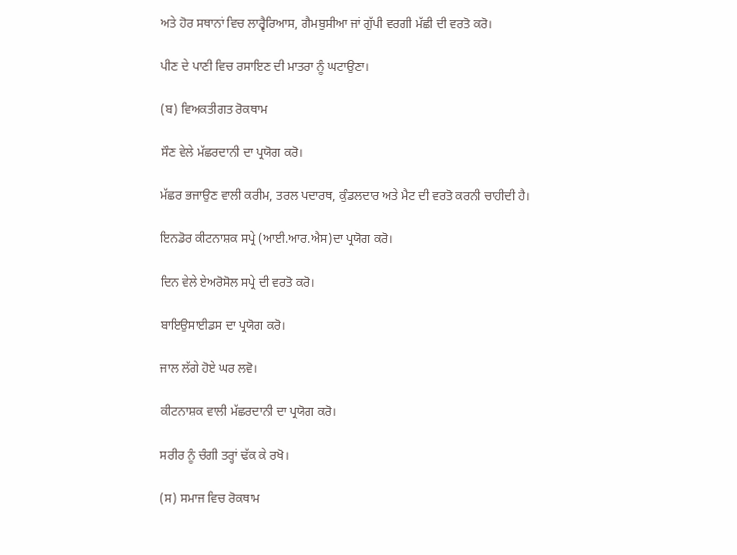ਅਤੇ ਹੋਰ ਸਥਾਨਾਂ ਵਿਚ ਲਾਰ੍ਵੈਰਿਆਸ, ਗੈਮਬੁਸੀਆ ਜਾਂ ਗੁੱਪੀ ਵਰਗੀ ਮੱਛੀ ਦੀ ਵਰਤੋ ਕਰੋ।

ਪੀਣ ਦੇ ਪਾਣੀ ਵਿਚ ਰਸਾਇਣ ਦੀ ਮਾਤਰਾ ਨੂੰ ਘਟਾਉਣਾ।

(ਬ) ਵਿਅਕਤੀਗਤ ਰੋਕਥਾਮ

ਸੌਣ ਵੇਲੇ ਮੱਛਰਦਾਨੀ ਦਾ ਪ੍ਰਯੋਗ ਕਰੋ।

ਮੱਛਰ ਭਜਾਉਣ ਵਾਲੀ ਕਰੀਮ, ਤਰਲ ਪਦਾਰਥ, ਕੁੰਡਲਦਾਰ ਅਤੇ ਮੈਟ ਦੀ ਵਰਤੋ ਕਰਨੀ ਚਾਹੀਦੀ ਹੈ।

ਇਨਡੋਰ ਕੀਟਨਾਸ਼ਕ ਸਪ੍ਰੇ (ਆਈ.ਆਰ.ਐਸ)ਦਾ ਪ੍ਰਯੋਗ ਕਰੋ।

ਦਿਨ ਵੇਲੇ ਏਅਰੋਸੋਲ ਸਪ੍ਰੇ ਦੀ ਵਰਤੋ ਕਰੋ।

ਬਾਇਉਸਾਈਡਸ ਦਾ ਪ੍ਰਯੋਗ ਕਰੋ।

ਜਾਲ ਲੱਗੇ ਹੋਏ ਘਰ ਲਵੋ।

ਕੀਟਨਾਸ਼ਕ ਵਾਲੀ ਮੱਛਰਦਾਨੀ ਦਾ ਪ੍ਰਯੋਗ ਕਰੋ।

ਸਰੀਰ ਨੂੰ ਚੰਗੀ ਤਰ੍ਹਾਂ ਢੱਕ ਕੇ ਰਖੋ।

(ਸ) ਸਮਾਜ ਵਿਚ ਰੋਕਥਾਮ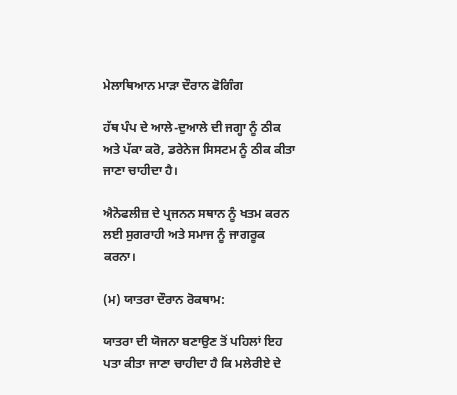ਮੇਲਾਥਿਆਨ ਮਾਡ਼ਾ ਦੌਰਾਨ ਫੋਗਿੰਗ

ਹੱਥ ਪੰਪ ਦੇ ਆਲੇ-ਦੁਆਲੇ ਦੀ ਜਗ੍ਹਾ ਨੂੰ ਠੀਕ ਅਤੇ ਪੱਕਾ ਕਰੋ, ਡਰੇਨੇਜ ਸਿਸਟਮ ਨੂੰ ਠੀਕ ਕੀਤਾ ਜਾਣਾ ਚਾਹੀਦਾ ਹੈ।

ਐਨੋਫਲੀਜ਼ ਦੇ ਪ੍ਰਜਨਨ ਸਥਾਨ ਨੂੰ ਖਤਮ ਕਰਨ ਲਈ ਸੁਗਰਾਹੀ ਅਤੇ ਸਮਾਜ ਨੂੰ ਜਾਗਰੂਕ ਕਰਨਾ।

(ਮ) ਯਾਤਰਾ ਦੌਰਾਨ ਰੋਕਥਾਮ:

ਯਾਤਰਾ ਦੀ ਯੋਜਨਾ ਬਣਾਉਣ ਤੋਂ ਪਹਿਲਾਂ ਇਹ ਪਤਾ ਕੀਤਾ ਜਾਣਾ ਚਾਹੀਦਾ ਹੈ ਕਿ ਮਲੇਰੀਏ ਦੇ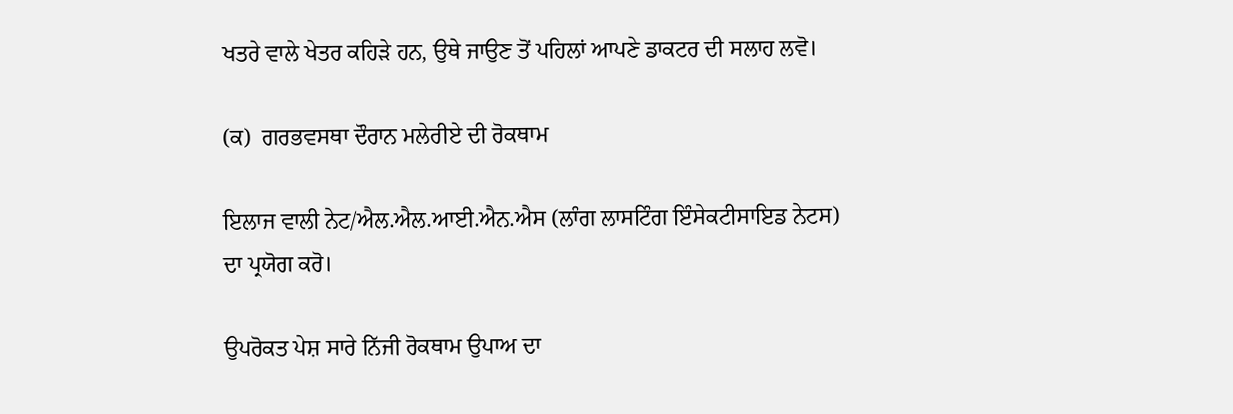ਖਤਰੇ ਵਾਲੇ ਖੇਤਰ ਕਹਿੜੇ ਹਨ, ਉਥੇ ਜਾਉਣ ਤੋਂ ਪਹਿਲਾਂ ਆਪਣੇ ਡਾਕਟਰ ਦੀ ਸਲਾਹ ਲਵੋ।

(ਕ)  ਗਰਭਵਸਥਾ ਦੌਰਾਨ ਮਲੇਰੀਏ ਦੀ ਰੋਕਥਾਮ

ਇਲਾਜ ਵਾਲੀ ਨੇਟ/ਐਲ.ਐਲ.ਆਈ.ਐਨ.ਐਸ (ਲਾੰਗ ਲਾਸਟਿੰਗ ਇੰਸੇਕਟੀਸਾਇਡ ਨੇਟਸ) ਦਾ ਪ੍ਰਯੋਗ ਕਰੋ।

ਉਪਰੋਕਤ ਪੇਸ਼ ਸਾਰੇ ਨਿੱਜੀ ਰੋਕਥਾਮ ਉਪਾਅ ਦਾ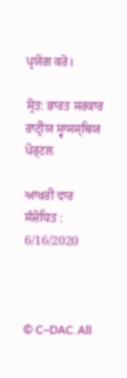ਪ੍ਰਯੋਗ ਕਰੋ।

ਸ੍ਰੋਤ: ਭਾਰਤ ਸਰਕਾਰ ਰਾਟ੍ਰੀਯ ਸ੍ਵਾਸਸ੍ਥਿਯ ਪੋਰ੍ਟਲ

ਆਖਰੀ ਵਾਰ ਸੰਸ਼ੋਧਿਤ : 6/16/2020



© C–DAC.All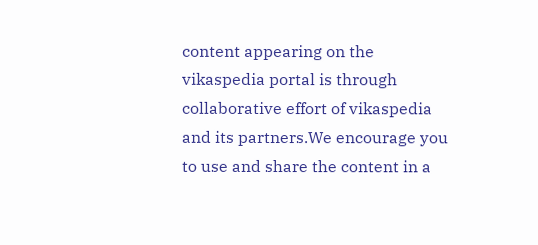content appearing on the vikaspedia portal is through collaborative effort of vikaspedia and its partners.We encourage you to use and share the content in a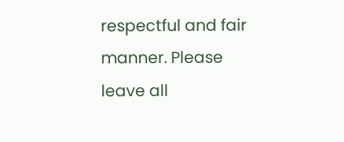respectful and fair manner. Please leave all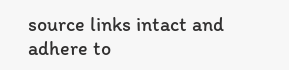source links intact and adhere to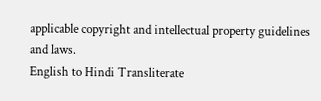applicable copyright and intellectual property guidelines and laws.
English to Hindi Transliterate